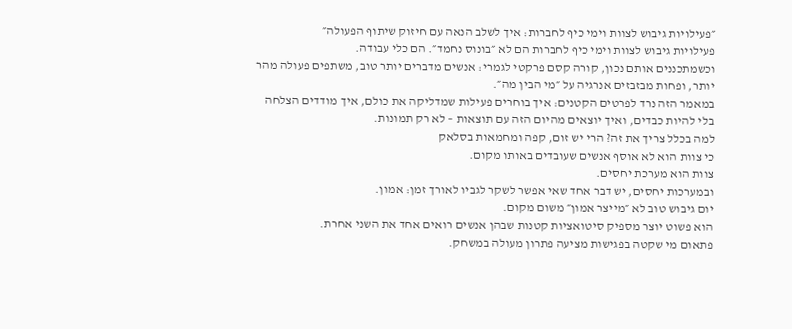״פעילויות גיבוש לצוות וימי כיף לחברות: איך לשלב הנאה עם חיזוק שיתוף הפעולה״
פעילויות גיבוש לצוות וימי כיף לחברות הם לא ״בונוס נחמד״. הם כלי עבודה.
וכשמתכננים אותם נכון, קורה קסם פרקטי לגמרי: אנשים מדברים יותר טוב, משתפים פעולה מהר יותר, ופחות מבזבזים אנרגיה על ״מי הבין מה״.
במאמר הזה נרד לפרטים הקטנים: איך בוחרים פעילות שמדליקה את כולם, איך מודדים הצלחה בלי להיות כבדים, ואיך יוצאים מהיום הזה עם תוצאות – לא רק תמונות.
למה בכלל צריך את זה? הרי יש זום, קפה ומחמאות בסלאק
כי צוות הוא לא אוסף אנשים שעובדים באותו מקום.
צוות הוא מערכת יחסים.
ובמערכות יחסים, יש דבר אחד שאי אפשר לשקר לגביו לאורך זמן: אמון.
יום גיבוש טוב לא ״מייצר אמון״ משום מקום.
הוא פשוט יוצר מספיק סיטואציות קטנות שבהן אנשים רואים אחד את השני אחרת.
פתאום מי שקטה בפגישות מציעה פתרון מעולה במשחק.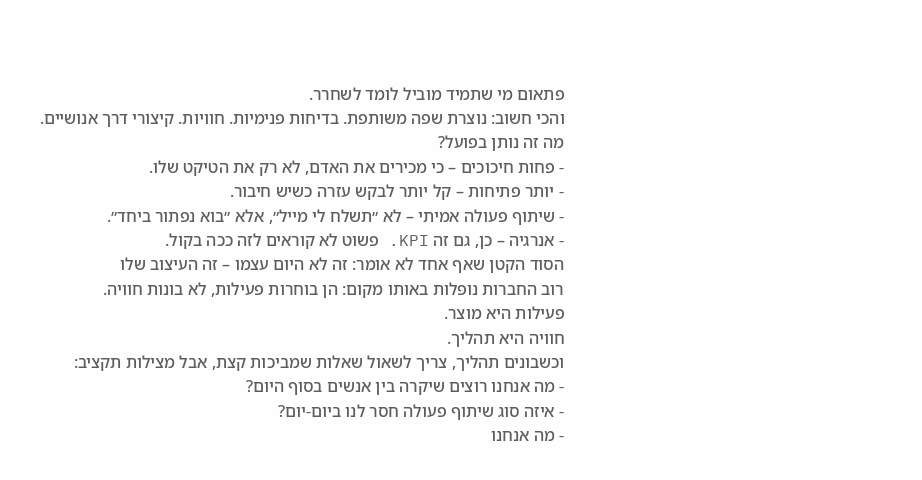פתאום מי שתמיד מוביל לומד לשחרר.
והכי חשוב: נוצרת שפה משותפת. בדיחות פנימיות. חוויות. קיצורי דרך אנושיים.
מה זה נותן בפועל?
- פחות חיכוכים – כי מכירים את האדם, לא רק את הטיקט שלו.
- יותר פתיחות – קל יותר לבקש עזרה כשיש חיבור.
- שיתוף פעולה אמיתי – לא ״תשלח לי מייל״, אלא ״בוא נפתור ביחד״.
- אנרגיה – כן, גם זה KPI. פשוט לא קוראים לזה ככה בקול.
הסוד הקטן שאף אחד לא אומר: זה לא היום עצמו – זה העיצוב שלו
רוב החברות נופלות באותו מקום: הן בוחרות פעילות, לא בונות חוויה.
פעילות היא מוצר.
חוויה היא תהליך.
וכשבונים תהליך, צריך לשאול שאלות שמביכות קצת, אבל מצילות תקציב:
- מה אנחנו רוצים שיקרה בין אנשים בסוף היום?
- איזה סוג שיתוף פעולה חסר לנו ביום-יום?
- מה אנחנו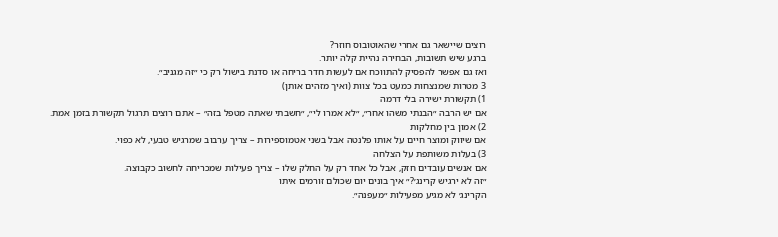רוצים שיישאר גם אחרי שהאוטובוס חוזר?
ברגע שיש תשובות, הבחירה נהיית קלה יותר.
ואז גם אפשר להפסיק להתווכח אם לעשות חדר בריחה או סדנת בישול רק כי ״זה מגניב״.
3 מטרות שמנצחות כמעט בכל צוות (ואיך מזהים אותן)
1) תקשורת ישירה בלי דרמה
אם יש הרבה ״הבנתי משהו אחר״, ״לא אמרו לי״, ״חשבתי שאתה מטפל בזה״ – אתם רוצים תרגול תקשורת בזמן אמת.
2) אמון בין מחלקות
אם שיווק ומוצר חיים על אותו פלנטה אבל בשני אטמוספירות – צריך ערבוב שמרגיש טבעי, לא כפוי.
3) בעלות משותפת על הצלחה
אם אנשים עובדים חזק, אבל כל אחד רק על החלק שלו – צריך פעילות שמכריחה לחשוב כקבוצה.
״זה לא ירגיש קרינג׳?״ איך בונים יום שכולם זורמים איתו
הקרינג׳ לא מגיע מפעילות ״מעפנה״.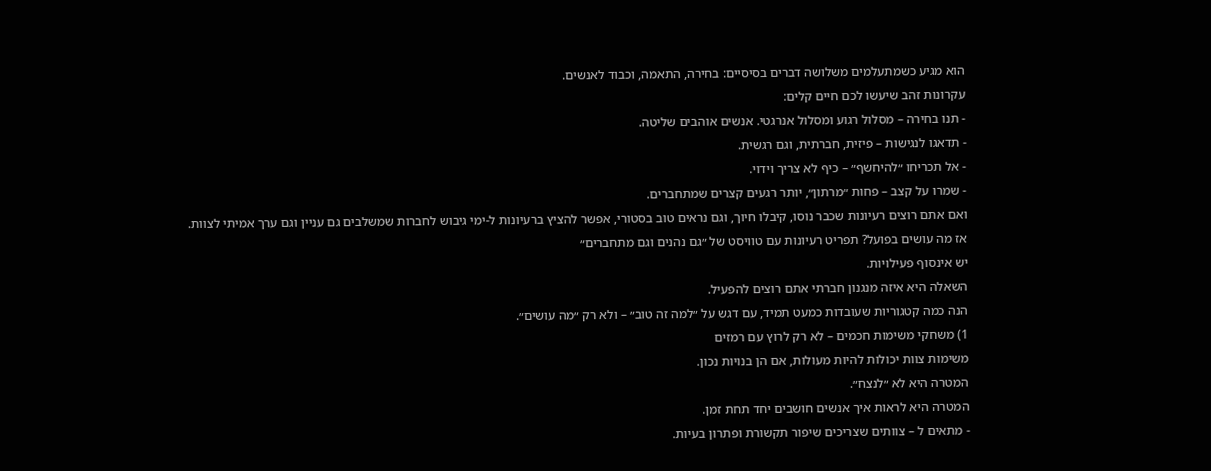הוא מגיע כשמתעלמים משלושה דברים בסיסיים: בחירה, התאמה, וכבוד לאנשים.
עקרונות זהב שיעשו לכם חיים קלים:
- תנו בחירה – מסלול רגוע ומסלול אנרגטי. אנשים אוהבים שליטה.
- תדאגו לנגישות – פיזית, חברתית, וגם רגשית.
- אל תכריחו ״להיחשף״ – כיף לא צריך וידוי.
- שמרו על קצב – פחות ״מרתון״, יותר רגעים קצרים שמתחברים.
ואם אתם רוצים רעיונות שכבר נוסו, קיבלו חיוך, וגם נראים טוב בסטורי, אפשר להציץ ברעיונות ל-ימי גיבוש לחברות שמשלבים גם עניין וגם ערך אמיתי לצוות.
אז מה עושים בפועל? תפריט רעיונות עם טוויסט של ״גם נהנים וגם מתחברים״
יש אינסוף פעילויות.
השאלה היא איזה מנגנון חברתי אתם רוצים להפעיל.
הנה כמה קטגוריות שעובדות כמעט תמיד, עם דגש על ״למה זה טוב״ – ולא רק ״מה עושים״.
1) משחקי משימות חכמים – לא רק לרוץ עם רמזים
משימות צוות יכולות להיות מעולות, אם הן בנויות נכון.
המטרה היא לא ״לנצח״.
המטרה היא לראות איך אנשים חושבים יחד תחת זמן.
- מתאים ל – צוותים שצריכים שיפור תקשורת ופתרון בעיות.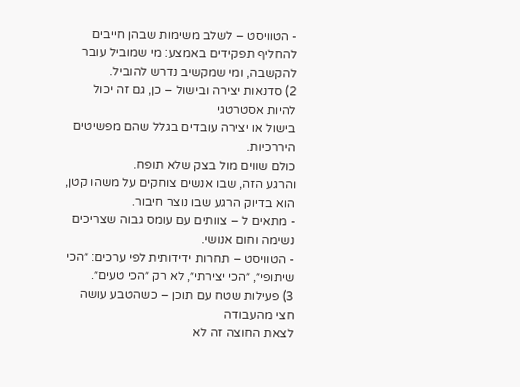- הטוויסט – לשלב משימות שבהן חייבים להחליף תפקידים באמצע: מי שמוביל עובר להקשבה, ומי שמקשיב נדרש להוביל.
2) סדנאות יצירה ובישול – כן, גם זה יכול להיות אסטרטגי
בישול או יצירה עובדים בגלל שהם מפשיטים היררכיות.
כולם שווים מול בצק שלא תופח.
והרגע הזה, שבו אנשים צוחקים על משהו קטן, הוא בדיוק הרגע שבו נוצר חיבור.
- מתאים ל – צוותים עם עומס גבוה שצריכים נשימה וחום אנושי.
- הטוויסט – תחרות ידידותית לפי ערכים: ״הכי שיתופי״, ״הכי יצירתי״, לא רק ״הכי טעים״.
3) פעילות שטח עם תוכן – כשהטבע עושה חצי מהעבודה
לצאת החוצה זה לא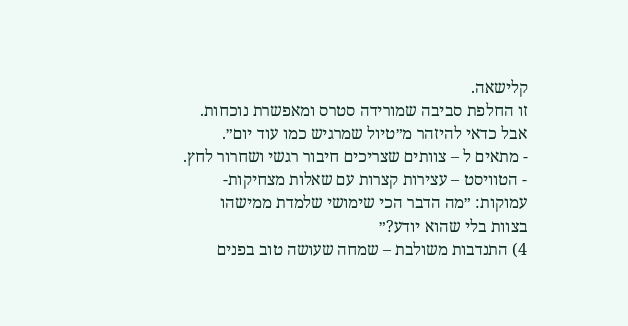קלישאה.
זו החלפת סביבה שמורידה סטרס ומאפשרת נוכחות.
אבל כדאי להיזהר מ״טיול שמרגיש כמו עוד יום״.
- מתאים ל – צוותים שצריכים חיבור רגשי ושחרור לחץ.
- הטוויסט – עצירות קצרות עם שאלות מצחיקות-עמוקות: ״מה הדבר הכי שימושי שלמדת ממישהו בצוות בלי שהוא יודע?״
4) התנדבות משולבת – שמחה שעושה טוב בפנים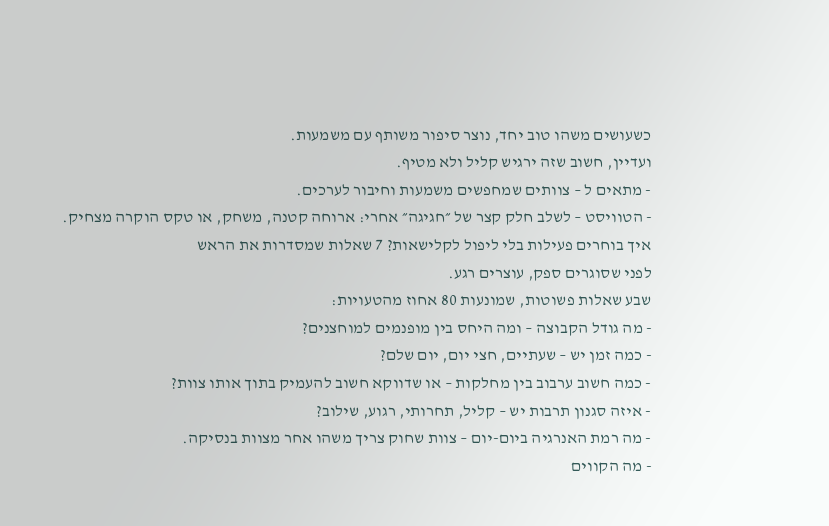כשעושים משהו טוב יחד, נוצר סיפור משותף עם משמעות.
ועדיין, חשוב שזה ירגיש קליל ולא מטיף.
- מתאים ל – צוותים שמחפשים משמעות וחיבור לערכים.
- הטוויסט – לשלב חלק קצר של ״חגיגה״ אחרי: ארוחה קטנה, משחק, או טקס הוקרה מצחיק.
איך בוחרים פעילות בלי ליפול לקלישאות? 7 שאלות שמסדרות את הראש
לפני שסוגרים ספק, עוצרים רגע.
שבע שאלות פשוטות, שמונעות 80 אחוז מהטעויות:
- מה גודל הקבוצה – ומה היחס בין מופנמים למוחצנים?
- כמה זמן יש – שעתיים, חצי יום, יום שלם?
- כמה חשוב ערבוב בין מחלקות – או שדווקא חשוב להעמיק בתוך אותו צוות?
- איזה סגנון תרבות יש – קליל, תחרותי, רגוע, שילוב?
- מה רמת האנרגיה ביום-יום – צוות שחוק צריך משהו אחר מצוות בנסיקה.
- מה הקווים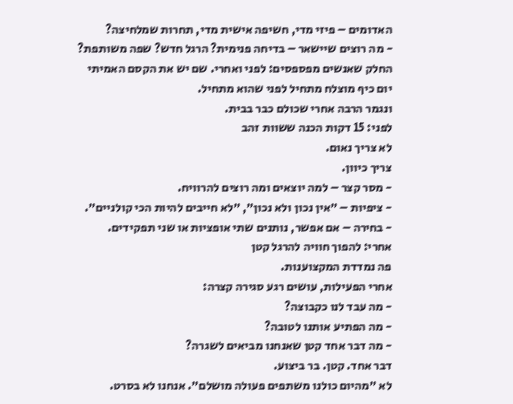האדומים – פיזי מדי, חשיפה אישית מדי, תחרות שמלחיצה?
- מה רוצים שיישאר – בדיחה פנימית? הרגל חדש? שפה משותפת?
החלק שאנשים מפספסים: לפני ואחרי. שם יש את הקסם האמיתי
יום כיף מוצלח מתחיל לפני שהוא מתחיל.
ונגמר הרבה אחרי שכולם כבר בבית.
לפני: 15 דקות הכנה ששוות זהב
לא צריך נאום.
צריך כיוון.
- מסר קצר – למה יוצאים ומה רוצים להרוויח.
- ציפיות – ״אין נכון ולא נכון״, ״לא חייבים להיות הכי קולניים״.
- בחירה – אם אפשר, נותנים שתי אופציות או שני תפקידים.
אחרי: להפוך חוויה להרגל קטן
פה נמדדת המקצוענות.
אחרי הפעילות, עושים רגע סגירה קצרה:
- מה עבד לנו כקבוצה?
- מה הפתיע אותנו לטובה?
- מה דבר אחד קטן שאנחנו מביאים לשגרה?
דבר אחד. קטן. בר ביצוע.
לא ״מהיום כולנו משתפים פעולה מושלם״. אנחנו לא בסרט.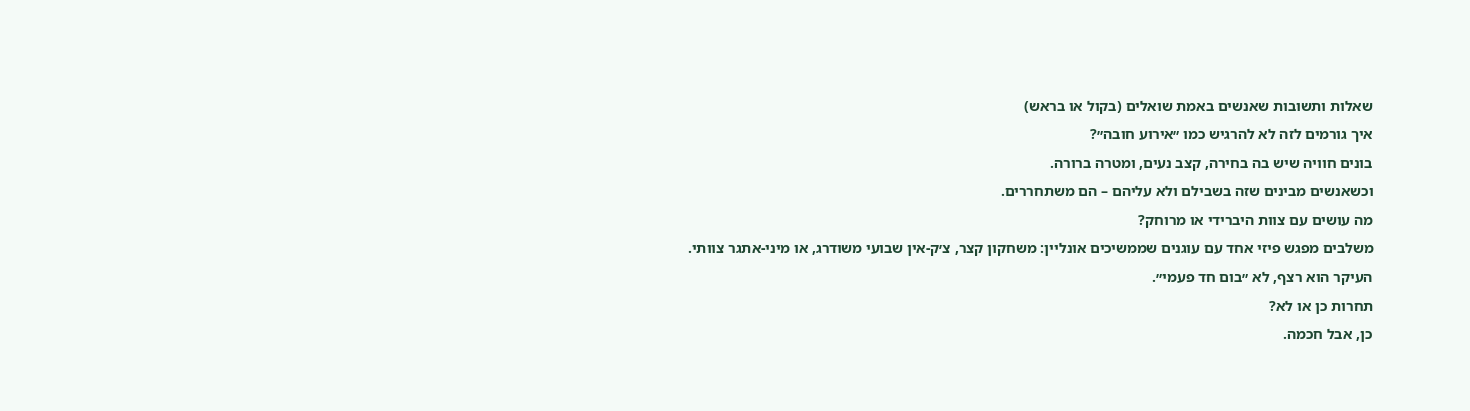שאלות ותשובות שאנשים באמת שואלים (בקול או בראש)
איך גורמים לזה לא להרגיש כמו ״אירוע חובה״?
בונים חוויה שיש בה בחירה, קצב נעים, ומטרה ברורה.
וכשאנשים מבינים שזה בשבילם ולא עליהם – הם משתחררים.
מה עושים עם צוות היברידי או מרוחק?
משלבים מפגש פיזי אחד עם עוגנים שממשיכים אונליין: משחקון קצר, צ׳ק-אין שבועי משודרג, או מיני-אתגר צוותי.
העיקר הוא רצף, לא ״בום חד פעמי״.
תחרות כן או לא?
כן, אבל חכמה.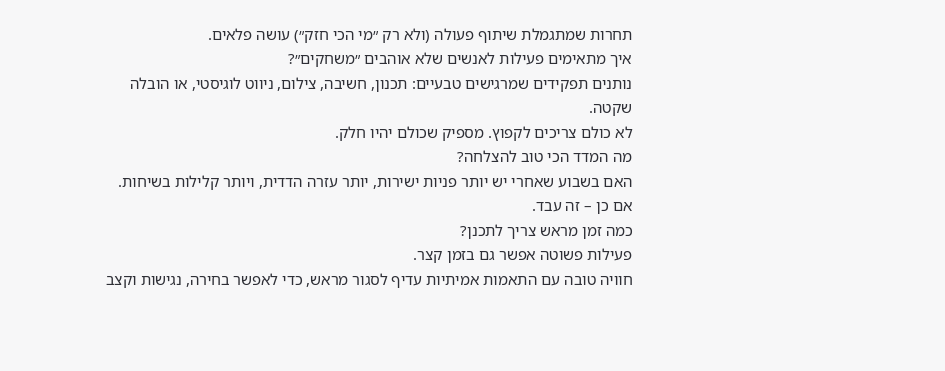תחרות שמתגמלת שיתוף פעולה (ולא רק ״מי הכי חזק״) עושה פלאים.
איך מתאימים פעילות לאנשים שלא אוהבים ״משחקים״?
נותנים תפקידים שמרגישים טבעיים: תכנון, חשיבה, צילום, ניווט לוגיסטי, או הובלה שקטה.
לא כולם צריכים לקפוץ. מספיק שכולם יהיו חלק.
מה המדד הכי טוב להצלחה?
האם בשבוע שאחרי יש יותר פניות ישירות, יותר עזרה הדדית, ויותר קלילות בשיחות.
אם כן – זה עבד.
כמה זמן מראש צריך לתכנן?
פעילות פשוטה אפשר גם בזמן קצר.
חוויה טובה עם התאמות אמיתיות עדיף לסגור מראש, כדי לאפשר בחירה, נגישות וקצב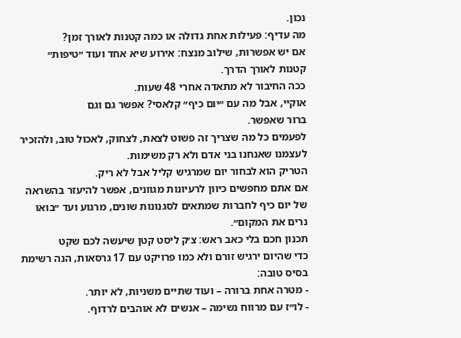נכון.
מה עדיף: פעילות אחת גדולה או כמה קטנות לאורך זמן?
אם יש אפשרות, שילוב מנצח: אירוע שיא אחד ועוד ״טיפות״ קטנות לאורך הדרך.
ככה החיבור לא מתאדה אחרי 48 שעות.
אוקיי, אבל מה עם ״יום כיף״ קלאסי? אפשר גם וגם
ברור שאפשר.
לפעמים כל מה שצריך זה פשוט לצאת, לצחוק, לאכול טוב, ולהזכיר לעצמנו שאנחנו בני אדם ולא רק משימות.
הטריק הוא לבחור יום שמרגיש קליל אבל לא ריק.
אם אתם מחפשים כיוון לרעיונות מגוונים, אפשר להיעזר בהשראה של יום כיף לחברות שמתאים לסגנונות שונים, מרגוע ועד ״בואו נרים את המקום״.
תכנון חכם בלי כאב ראש: צ׳ק ליסט קטן שיעשה לכם שקט
כדי שהיום ירגיש זורם ולא כמו פרויקט עם 17 גרסאות, הנה רשימת בסיס טובה:
- מטרה אחת ברורה – ועוד שתיים משניות, לא יותר.
- לו״ז עם מרווח נשימה – אנשים לא אוהבים לרדוף.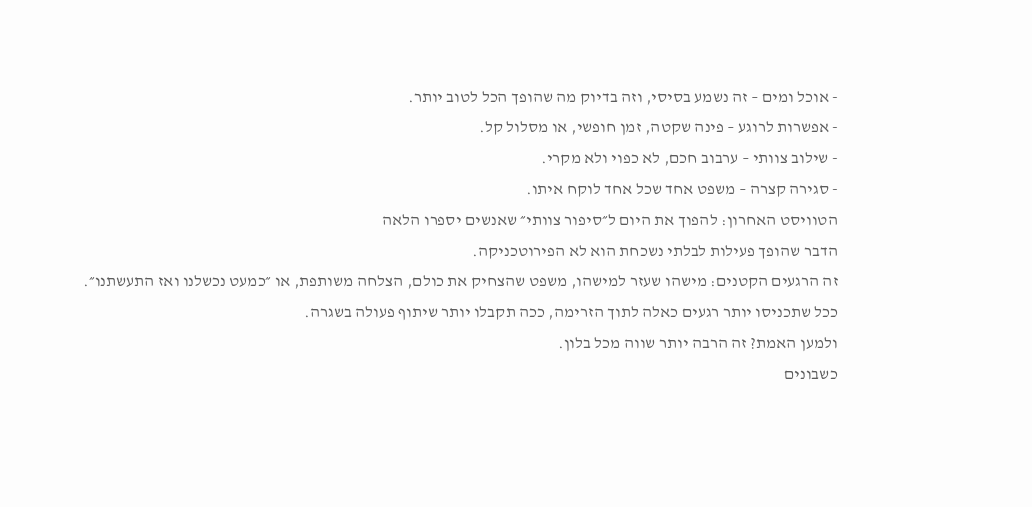- אוכל ומים – זה נשמע בסיסי, וזה בדיוק מה שהופך הכל לטוב יותר.
- אפשרות לרוגע – פינה שקטה, זמן חופשי, או מסלול קל.
- שילוב צוותי – ערבוב חכם, לא כפוי ולא מקרי.
- סגירה קצרה – משפט אחד שכל אחד לוקח איתו.
הטוויסט האחרון: להפוך את היום ל״סיפור צוותי״ שאנשים יספרו הלאה
הדבר שהופך פעילות לבלתי נשכחת הוא לא הפירוטכניקה.
זה הרגעים הקטנים: מישהו שעזר למישהו, משפט שהצחיק את כולם, הצלחה משותפת, או ״כמעט נכשלנו ואז התעשתנו״.
ככל שתכניסו יותר רגעים כאלה לתוך הזרימה, ככה תקבלו יותר שיתוף פעולה בשגרה.
ולמען האמת? זה הרבה יותר שווה מכל בלון.
כשבונים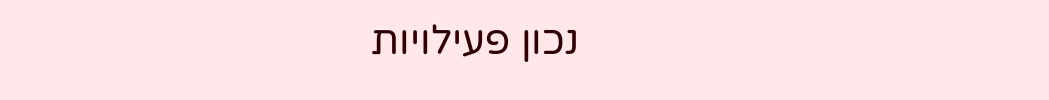נכון פעילויות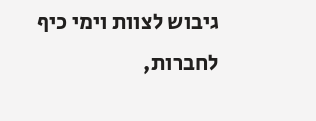גיבוש לצוות וימי כיף לחברות,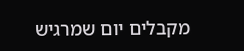מקבלים יום שמרגיש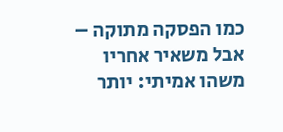כמו הפסקה מתוקה – אבל משאיר אחריו משהו אמיתי: יותר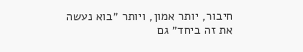חיבור, יותר אמון, ויותר ״בוא נעשה את זה ביחד״ גם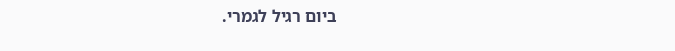ביום רגיל לגמרי.